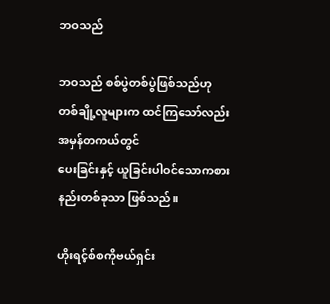ဘဝသည်

ဘဝသည် စစ်ပွဲတစ်ပွဲဖြစ်သည်ဟု
တစ်ချို့လူများက ထင်ကြသော်လည်း အမှန်တကယ်တွင်
ပေးခြင်းနှင့် ယူခြင်းပါဝင်သောကစားနည်းတစ်ခုသာ ဖြစ်သည်။

ဟိုးရင့်စ်စကိုဗယ်ရှင်း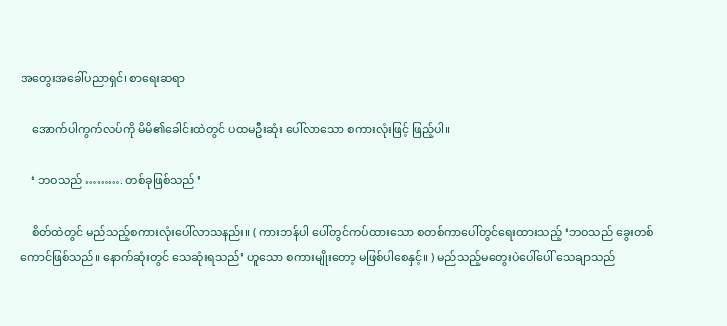အတွေးအခေါ်ပညာရှင်၊ စာရေးဆရာ

    အောက်ပါကွက်လပ်ကို မိမိ၏ခေါင်းထဲတွင် ပထမဦးဆုံး ပေါ်လာသော စကားလုံးဖြင့် ဖြည့်ပါ။

    ‘ ဘဝသည် ………. တစ်ခုဖြစ်သည် ’

    စိတ်ထဲတွင် မည်သည့်စကားလုံးပေါ်လာသနည်း။ ( ကားဘန်ပါ ပေါ်တွင်ကပ်ထားသော စတစ်ကာပေါ်တွင်ရေးထားသည့် ‘ဘဝသည် ခွေးတစ်ကောင်ဖြစ်သည်။ နောက်ဆုံးတွင် သေဆုံးရသည်’ ဟူသော စကားမျိုးတော့ မဖြစ်ပါစေနှင့်။ ) မည်သည့်မတွေးပဲပေါ်ပေါ် သေချာသည်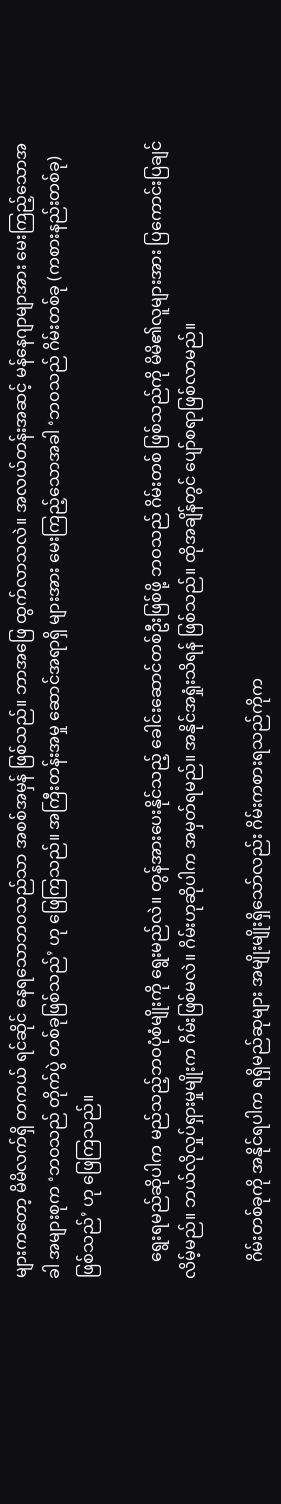များကတော့ မိမိလက်ရှိ တကယ် ရင်ဆိုင် နေရသောဘဝသည်သာ အစစ်အမှန် ဖြစ်သည်။ ဘာအဖြေ ထွက်လာသလဲ။ အလယ်တန်းအဆင့် မန်နေဂျာမျာအား မေးကြည့်သောအခါ အများစုက ‘ဘဝသည် တိုက်ပွဲ တစ်ခုဖြစ်သည်’ ဟု ဖြေကြသည်။ အကြီးတန်းအမှု ဆောင်အရာရှိ များအား မေးကြည့်သောအခါ ‘ဘဝသည် ဂိမ်းတစ်ခု (ကစားနည်းတစ်ခု) ဖြစ်သည်’ ဟု ဖြေကြသည်။

    ရွေးရမည်ဆိုပါက မည်သည့်ဘဝပုံစံမျိုးကို ရွေးမည်လဲ။ တွန်အားပေးနိုင်သည့် ခေါင်းဆောင်တစ်ဦးဖြစ်ဖို့ ဘဝသည် ဂိမ်းတစ် ဖြစ်သည်ကို မိမိ၏လူများအား ပြကောင်းပြချင်လိမ့်မည်။ ဘယ်လိုလှုပ်ရှားမှုမျိုးက ဂိမ်းဖြစ်မလဲ။ ဂိမ်းဟုဆိုပါက အမှတ်ရမည်။ အနိုင်အရှုံးသိရန် ဖြစ်သည်။ ထိုအချိန်တွင် ပျော်စရာဖြစ်လာမည်။

    ဂိမ်းတစ်ခုကို အနိုင်ရပါက ရရှိမည်ဆုများ အမျိုးမျိုးရှိသော်လည်း ဂိမ်းကစားရသည်ကိုက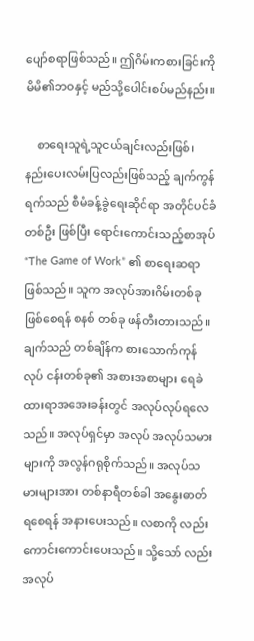ပျော်စရာဖြစ်သည်။ ဤဂိမ်းကစားခြင်းကို မိမိ၏ဘဝနှင့် မည်သို့ပေါင်းစပ်မည်နည်း။

    စာရေးသူရဲ့သူငယ်ချင်းလည်းဖြစ်၊ နည်းပေးလမ်းပြလည်းဖြစ်သည့် ချက်ကွန်ရက်သည် စီမံခန့်ခွဲရေးဆိုင်ရာ အတိုင်ပင်ခံတစ်ဦး ဖြစ်ပြီး ရောင်းကောင်းသည့်စာအုပ် “The Game of Work” ၏ စာရေးဆရာဖြစ်သည်။ သူက အလုပ်အားဂိမ်းတစ်ခုဖြစ်စေရန် စနစ် တစ်ခု ဖန်တီးတားသည်။ ချက်သည် တစ်ချိန်က စားသောက်ကုန်လုပ် ငန်းတစ်ခု၏ အစားအစာများ ရေခဲထားရာအအေးခန်းတွင် အလုပ်လုပ်ရလေသည်။ အလုပ်ရှင်မှာ အလုပ် အလုပ်သမားများကို အလွန်ဂရုစိုက်သည်။ အလုပ်သမားများအား တစ်နာရီတစ်ခါ အနွေးဓာတ် ရစေရန် အနားပေးသည်။ လစာကို လည်း ကောင်းကောင်းပေးသည်။ သို့သော် လည်းအလုပ်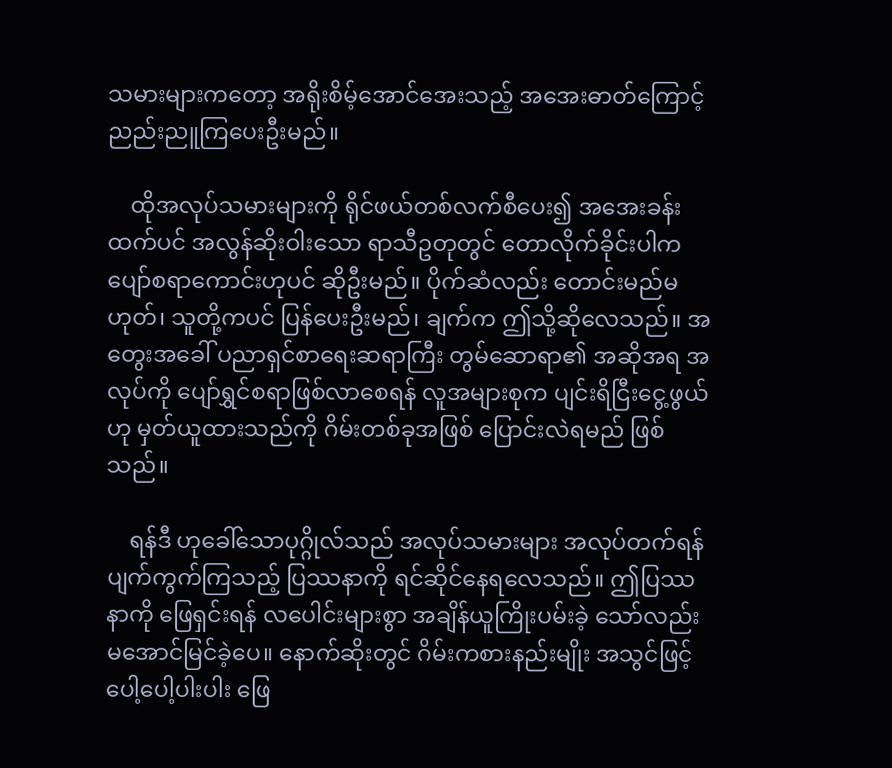သမားများကတော့ အရိုးစိမ့်အောင်အေးသည့် အအေးဓာတ်ကြောင့် ညည်းညူကြပေးဦးမည်။

    ထိုအလုပ်သမားများကို ရိုင်ဖယ်တစ်လက်စီပေး၍ အအေးခန်းထက်ပင် အလွန်ဆိုးဝါးသော ရာသီဥတုတွင် တောလိုက်ခိုင်းပါက ပျော်စရာကောင်းဟုပင် ဆိုဦးမည်။ ပိုက်ဆံလည်း တောင်းမည်မဟုတ်၊ သူတို့ကပင် ပြန်ပေးဦးမည်၊ ချက်က ဤသို့ဆိုလေသည်။ အတွေးအခေါ် ပညာရှင်စာရေးဆရာကြီး တွမ်ဆောရာ၏ အဆိုအရ အလုပ်ကို ပျော်ရွှင်စရာဖြစ်လာစေရန် လူအများစုက ပျင်းရိငြီးငွေ့ဖွယ်ဟု မှတ်ယူထားသည်ကို ဂိမ်းတစ်ခုအဖြစ် ပြောင်းလဲရမည် ဖြစ်သည်။

    ရန်ဒီ ဟုခေါ်သောပုဂ္ဂိုလ်သည် အလုပ်သမားများ အလုပ်တက်ရန် ပျက်ကွက်ကြသည့် ပြဿနာကို ရင်ဆိုင်နေရလေသည်။ ဤပြဿနာကို ဖြေရှင်းရန် လပေါင်းများစွာ အချိန်ယူကြိုးပမ်းခဲ့ သော်လည်း မအောင်မြင်ခဲ့ပေ။ နောက်ဆိုးတွင် ဂိမ်းကစားနည်းမျိုး အသွင်ဖြင့်ပေါ့ပေါ့ပါးပါး ဖြေ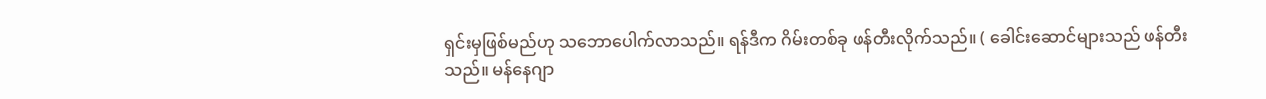ရှင်းမှဖြစ်မည်ဟု သဘောပေါက်လာသည်။ ရန်ဒီက ဂိမ်းတစ်ခု ဖန်တီးလိုက်သည်။ ( ခေါင်းဆောင်များသည် ဖန်တီးသည်။ မန်နေဂျာ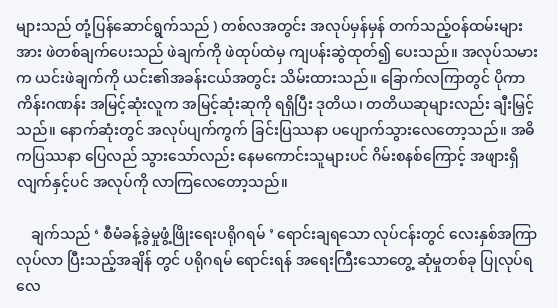များသည် တုံ့ပြန်ဆောင်ရွက်သည် ) တစ်လအတွင်း အလုပ်မှန်မှန် တက်သည့်ဝန်ထမ်းများအား ဖဲတစ်ချက်ပေးသည် ဖဲချက်ကို ဖဲထုပ်ထဲမှ ကျပန်းဆွဲထုတ်၍ ပေးသည်။ အလုပ်သမားက ယင်းဖဲချက်ကို ယင်း၏အခန်းငယ်အတွင်း သိမ်းထားသည်။ ခြောက်လကြာတွင် ပိုကာ ကိန်းဂဏန်း အမြင့်ဆုံးလူက အမြင့်ဆုံးဆုကို ရရှိပြီး ဒုတိယ၊ တတိယဆုများလည်း ချီးမြှင့်သည်။ နောက်ဆုံးတွင် အလုပ်ပျက်ကွက် ခြင်းပြဿနာ ပပျောက်သွားလေတော့သည်။ အဓိကပြဿနာ ပြေလည် သွားသော်လည်း နေမကောင်းသူများပင် ဂိမ်းစနစ်ကြောင့် အဖျားရှိ လျက်နှင့်ပင် အလုပ်ကို လာကြလေတော့သည်။

    ချက်သည် ‘ စီမံခန့်ခွဲမှုဖွံ့ဖြိုးရေးပရိုဂရမ် ’ ရောင်းချရသော လုပ်ငန်းတွင် လေးနှစ်အကြာလုပ်လာ ပြီးသည့်အချိန် တွင် ပရိုဂရမ် ရောင်းရန် အရေးကြီးသောတွေ့ ဆုံမှုတစ်ခု ပြုလုပ်ရလေ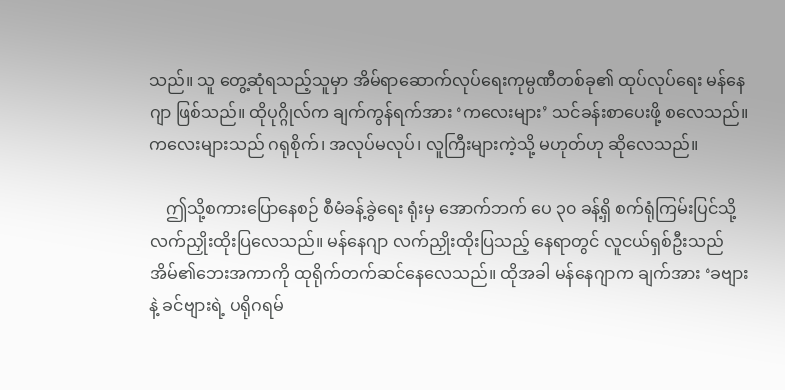သည်။ သူ တွေ့ဆုံရသည့်သူမှာ အိမ်ရာဆောက်လုပ်ရေးကုမ္ပဏီတစ်ခု၏ ထုပ်လုပ်ရေး မန်နေဂျာ ဖြစ်သည်။ ထိုပုဂ္ဂိုလ်က ချက်ကွန်ရက်အား ‘ကလေးများ’ သင်ခန်းစာပေးဖို့ စလေသည်။ ကလေးများသည် ဂရုစိုက်၊ အလုပ်မလုပ်၊ လူကြီးများကဲ့သို့ မဟုတ်ဟု ဆိုလေသည်။

    ဤသို့စကားပြောနေစဉ် စီမံခန့်ခွဲရေး ရုံးမှ အောက်ဘက် ပေ ၃၀ ခန့်ရှိ စက်ရုံကြမ်းပြင်သို့ လက်ညှိုးထိုးပြလေသည်။ မန်နေဂျာ လက်ညှိုးထိုးပြသည့် နေရာတွင် လူငယ်ရှစ်ဦးသည် အိမ်၏ဘေးအကာကို ထုရိုက်တက်ဆင်နေလေသည်။ ထိုအခါ မန်နေဂျာက ချက်အား ‘ခဗျား နဲ့ ခင်ဗျားရဲ့ ပရိုဂရမ်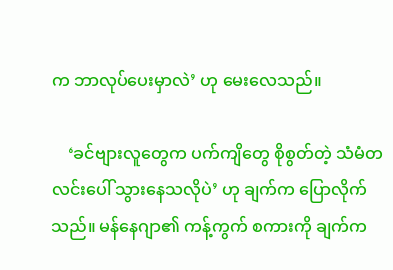က ဘာလုပ်ပေးမှာလဲ’ ဟု မေးလေသည်။

    ‘ခင်ဗျားလူတွေက ပက်ကျိတွေ စိုစွတ်တဲ့ သံမံတလင်းပေါ် သွားနေသလိုပဲ’ ဟု ချက်က ပြောလိုက်သည်။ မန်နေဂျာ၏ ကန့်ကွက် စကားကို ချက်က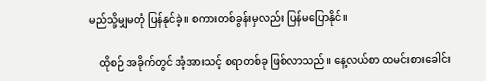မည်သို့မျှမတုံ ပြန်နုင်ခဲ့။ စကားတစ်ခွန်းမှလည်း ပြန်မပြောနိုင်။

    ထိုစဉ် အခိုက်တွင် အံ့အားသင့် စရာတစ်ခု ဖြစ်လာသည်။ နေ့လယ်စာ ထမင်းစားခေါင်း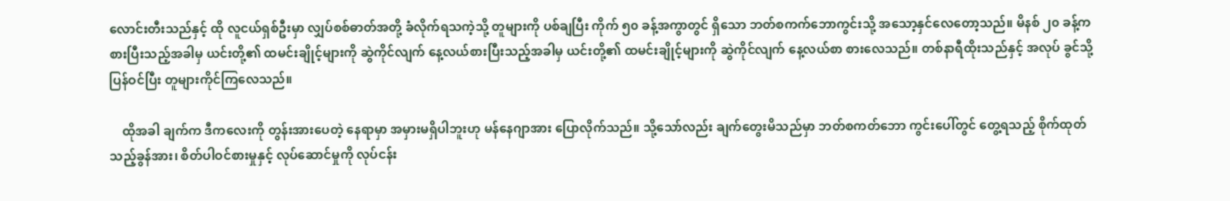လောင်းတီးသည်နှင့် ထို လူငယ်ရှစ်ဦးမှာ လျှပ်စစ်ဓာတ်အတို့ ခံလိုက်ရသကဲ့သို့ တူများကို ပစ်ချပြီး ကိုက် ၅၀ ခန့်အကွာတွင် ရှိသော ဘတ်စကက်ဘောကွင်းသို့ အသော့နှင်လေတော့သည်။ မိနစ် ၂၀ ခန့်ကစားပြီးသည့်အခါမှ ယင်းတို့၏ ထမင်းချိုင့်များကို ဆွဲကိုင်လျက် နေ့လယ်စားပြီးသည့်အခါမှ ယင်းတို့၏ ထမင်းချိုင့်များကို ဆွဲကိုင်လျက် နေ့လယ်စာ စားလေသည်။ တစ်နာရီထိုးသည်နှင့် အလုပ် ခွင်သို့ ပြန်ဝင်ပြီး တူများကိုင်ကြလေသည်။

    ထိုအခါ ချက်က ဒီကလေးကို တွန်းအားပေတဲ့ နေရာမှာ အမှားမရှိပါဘူးဟု မန်နေဂျာအား ပြောလိုက်သည်။ သို့သော်လည်း ချက်တွေးမိသည်မှာ ဘတ်စကတ်ဘော ကွင်းပေါ်တွင် တွေ့ရသည့် စိုက်ထုတ်သည့်ခွန်အား၊ စိတ်ပါဝင်စားမှုနှင့် လုပ်ဆောင်မှုကို လုပ်ငန်း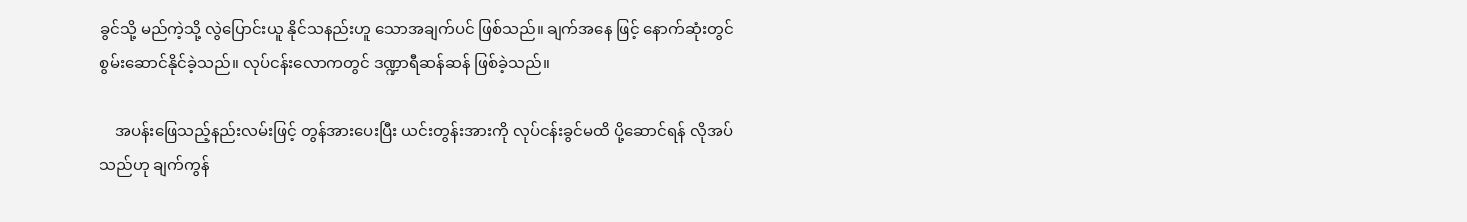ခွင်သို့ မည်ကဲ့သို့ လွဲပြောင်းယူ နိုင်သနည်းဟူ သောအချက်ပင် ဖြစ်သည်။ ချက်အနေ ဖြင့် နောက်ဆုံးတွင် စွမ်းဆောင်နိုင်ခဲ့သည်။ လုပ်ငန်းလောကတွင် ဒဏ္ဍာရီဆန်ဆန် ဖြစ်ခဲ့သည်။

    အပန်းဖြေသည့်နည်းလမ်းဖြင့် တွန်အားပေးပြီး ယင်းတွန်းအားကို လုပ်ငန်းခွင်မထိ ပို့ဆောင်ရန် လိုအပ်သည်ဟု ချက်ကွန်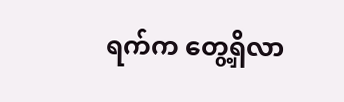ရက်က တွေ့ရှိလာ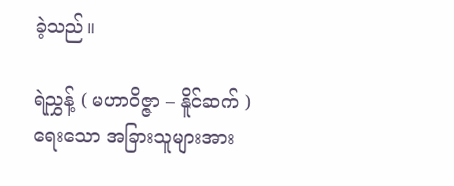ခဲ့သည်။

ရဲညွှန့် ( မဟာဝိဇ္ဇာ – နိူင်ဆက် ) ရေးသော အခြားသူများအား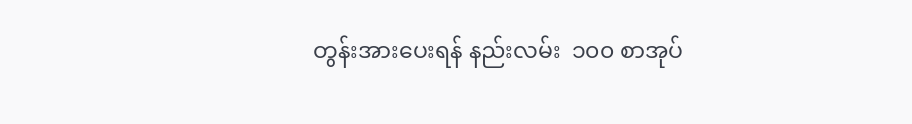တွန်းအားပေးရန် နည်းလမ်း  ၁၀၀ စာအုပ်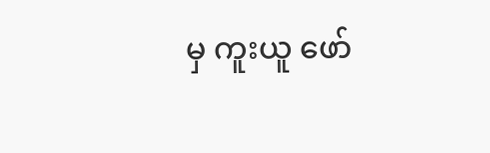မှ ကူးယူ ဖော်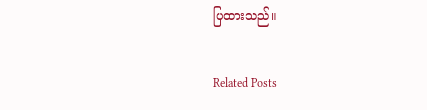ပြထားသည်။

Related Posts